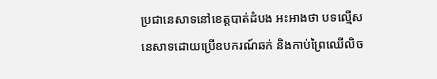ប្រជានេសាទនៅខេត្តបាត់ដំបង អះអាងថា បទល្មើសនេសាទដោយប្រើឧបករណ៍ឆក់ និងកាប់ព្រៃឈើលិច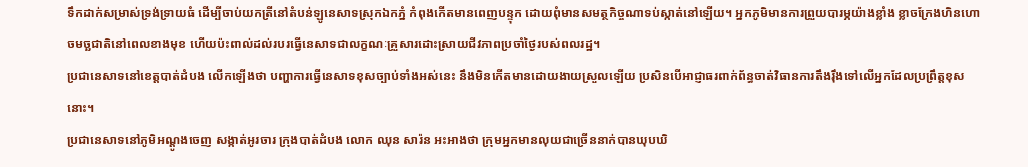ទឹកដាក់សម្រាស់ទ្រង់ទ្រាយធំ ដើម្បីចាប់យកត្រីនៅតំបន់ឡូនេសាទស្រុកឯកភ្នំ កំពុងកើតមានពេញបន្ទុក ដោយពុំមានសមត្ថកិច្ចណាទប់ស្កាត់នៅឡើយ។ អ្នកភូមិមានការព្រួយបារម្ភយ៉ាងខ្លាំង ខ្លាចក្រែងហិនហោចមច្ឆជាតិនៅពេលខាងមុខ ហើយប៉ះពាល់ដល់របរធ្វើនេសាទជាលក្ខណៈគ្រួសារដោះស្រាយជីវភាពប្រចាំថ្ងៃរបស់ពលរដ្ឋ។
ប្រជានេសាទនៅខេត្តបាត់ដំបង លើកឡើងថា បញ្ហាការធ្វើនេសាទខុសច្បាប់ទាំងអស់នេះ នឹងមិនកើតមានដោយងាយស្រួលឡើយ ប្រសិនបើអាជ្ញាធរពាក់ព័ន្ធចាត់វិធានការតឹងរ៉ឹងទៅលើអ្នកដែលប្រព្រឹត្តខុសនោះ។
ប្រជានេសាទនៅភូមិអណ្ដូងចេញ សង្កាត់អូរចារ ក្រុងបាត់ដំបង លោក ឈុន សារ៉ន អះអាងថា ក្រុមអ្នកមានលុយជាច្រើននាក់បានឃុបឃិ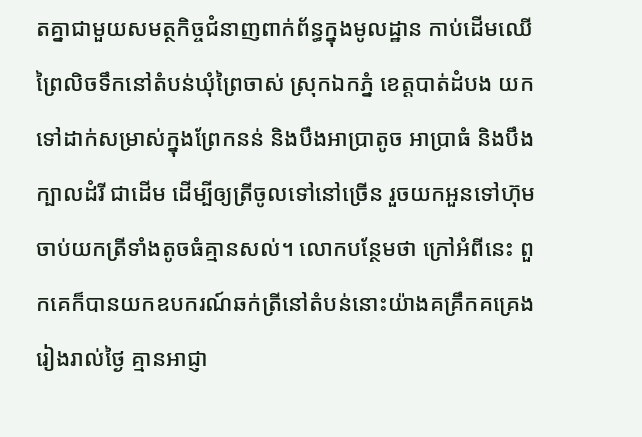តគ្នាជាមួយសមត្ថកិច្ចជំនាញពាក់ព័ន្ធក្នុងមូលដ្ឋាន កាប់ដើមឈើព្រៃលិចទឹកនៅតំបន់ឃុំព្រៃចាស់ ស្រុកឯកភ្នំ ខេត្តបាត់ដំបង យកទៅដាក់សម្រាស់ក្នុងព្រែកនន់ និងបឹងអាប្រាតូច អាប្រាធំ និងបឹងក្បាលដំរី ជាដើម ដើម្បីឲ្យត្រីចូលទៅនៅច្រើន រួចយកអួនទៅហ៊ុមចាប់យកត្រីទាំងតូចធំគ្មានសល់។ លោកបន្ថែមថា ក្រៅអំពីនេះ ពួកគេក៏បានយកឧបករណ៍ឆក់ត្រីនៅតំបន់នោះយ៉ាងគគ្រឹកគគ្រេងរៀងរាល់ថ្ងៃ គ្មានអាជ្ញា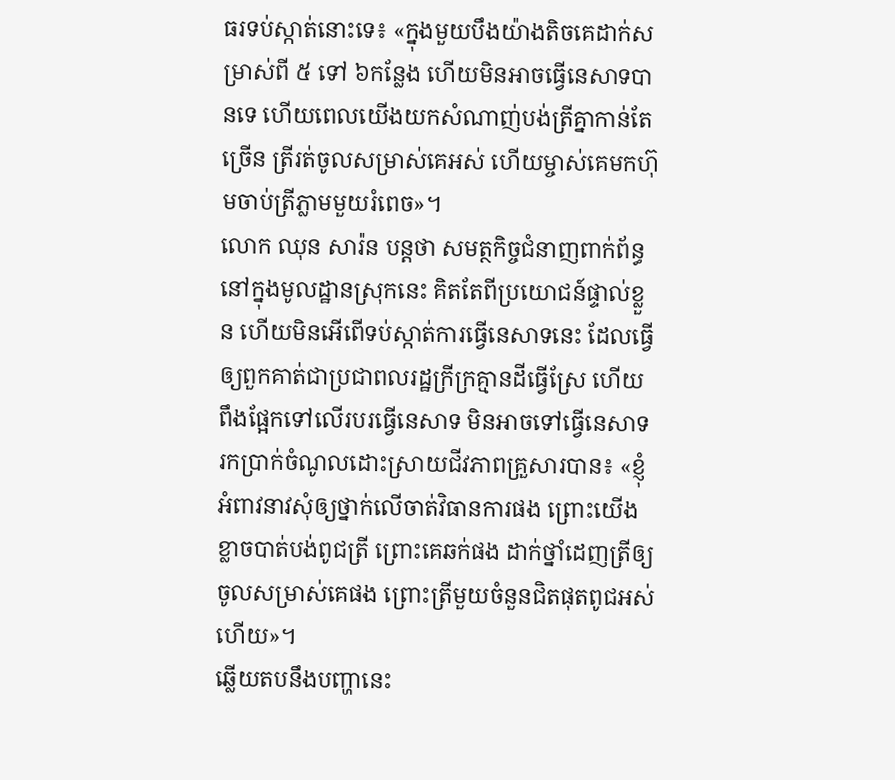ធរទប់ស្កាត់នោះទេ៖ «ក្នុងមួយបឹងយ៉ាងតិចគេដាក់សម្រាស់ពី ៥ ទៅ ៦កន្លែង ហើយមិនអាចធ្វើនេសាទបានទេ ហើយពេលយើងយកសំណាញ់បង់ត្រីគ្នាកាន់តែច្រើន ត្រីរត់ចូលសម្រាស់គេអស់ ហើយម្ចាស់គេមកហ៊ុមចាប់ត្រីភ្លាមមួយរំពេច»។
លោក ឈុន សារ៉ន បន្តថា សមត្ថកិច្ចជំនាញពាក់ព័ន្ធនៅក្នុងមូលដ្ឋានស្រុកនេះ គិតតែពីប្រយោជន៍ផ្ទាល់ខ្លួន ហើយមិនអើពើទប់ស្កាត់ការធ្វើនេសាទនេះ ដែលធ្វើឲ្យពួកគាត់ជាប្រជាពលរដ្ឋក្រីក្រគ្មានដីធ្វើស្រែ ហើយពឹងផ្អែកទៅលើរបរធ្វើនេសាទ មិនអាចទៅធ្វើនេសាទរកប្រាក់ចំណូលដោះស្រាយជីវភាពគ្រួសារបាន៖ «ខ្ញុំអំពាវនាវសុំឲ្យថ្នាក់លើចាត់វិធានការផង ព្រោះយើងខ្លាចបាត់បង់ពូជត្រី ព្រោះគេឆក់ផង ដាក់ថ្នាំដេញត្រីឲ្យចូលសម្រាស់គេផង ព្រោះត្រីមួយចំនួនជិតផុតពូជអស់ហើយ»។
ឆ្លើយតបនឹងបញ្ហានេះ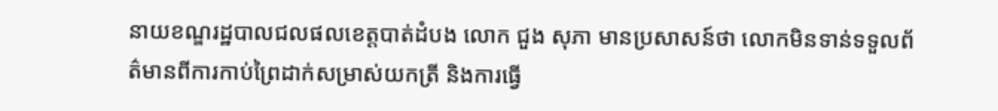នាយខណ្ឌរដ្ឋបាលជលផលខេត្តបាត់ដំបង លោក ជួង សុភា មានប្រសាសន៍ថា លោកមិនទាន់ទទួលព័ត៌មានពីការកាប់ព្រៃដាក់សម្រាស់យកត្រី និងការធ្វើ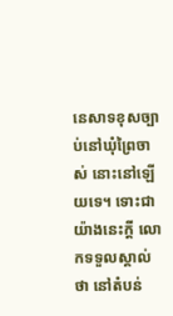នេសាទខុសច្បាប់នៅឃុំព្រៃចាស់ នោះនៅឡើយទេ។ ទោះជាយ៉ាងនេះក្ដី លោកទទួលស្គាល់ថា នៅតំបន់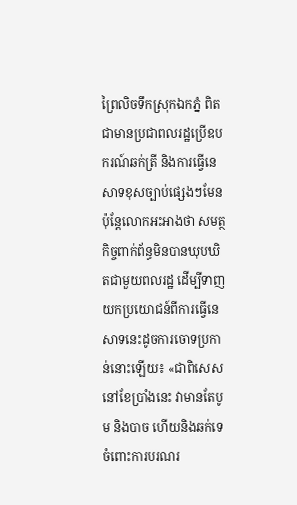ព្រៃលិចទឹកស្រុកឯកភ្នំ ពិតជាមានប្រជាពលរដ្ឋប្រើឧបករណ៍ឆក់ត្រី និងការធ្វើនេសាទខុសច្បាប់ផ្សេងៗមែន ប៉ុន្តែលោកអះអាងថា សមត្ថកិច្ចពាក់ព័ន្ធមិនបានឃុបឃិតជាមួយពលរដ្ឋ ដើម្បីទាញយកប្រយោជន៍ពីការធ្វើនេសាទនេះដូចការចោទប្រកាន់នោះឡើយ៖ «ជាពិសេសនៅខែប្រាំងនេះ វាមានតែបូម និងបាច ហើយនិងឆក់ទេ ចំពោះការបរណរ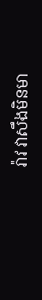រ៉ាវ វាសឹងមិនមា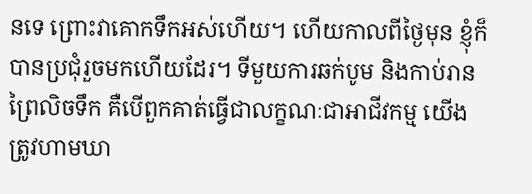នទេ ព្រោះវាគោកទឹកអស់ហើយ។ ហើយកាលពីថ្ងៃមុន ខ្ញុំក៏បានប្រជុំរួចមកហើយដែរ។ ទីមួយការឆក់បូម និងកាប់រានព្រៃលិចទឹក គឺបើពួកគាត់ធ្វើជាលក្ខណៈជាអាជីវកម្ម យើងត្រូវហាមឃា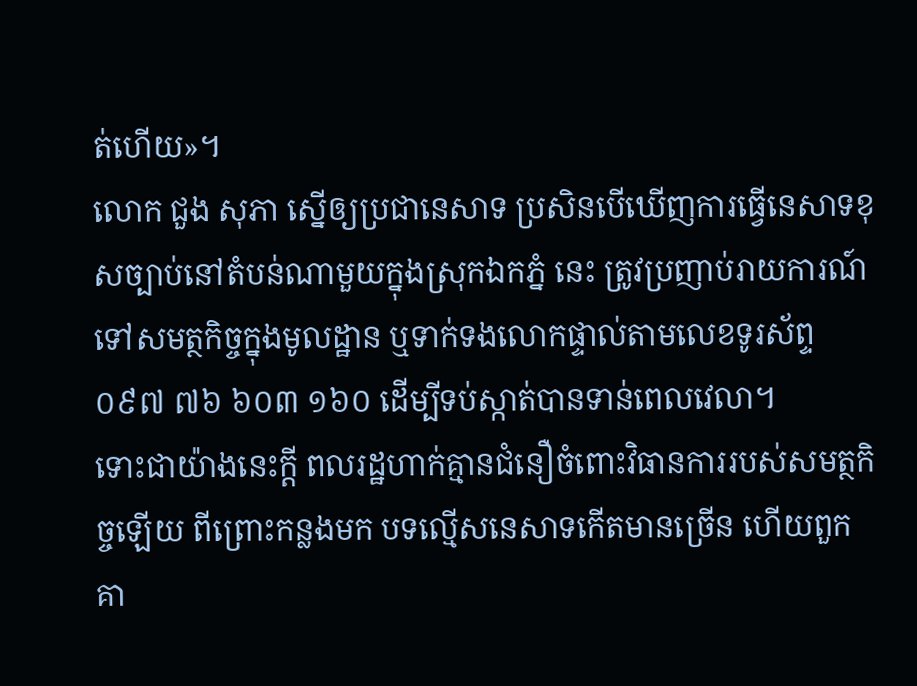ត់ហើយ»។
លោក ជួង សុភា ស្នើឲ្យប្រជានេសាទ ប្រសិនបើឃើញការធ្វើនេសាទខុសច្បាប់នៅតំបន់ណាមួយក្នុងស្រុកឯកភ្នំ នេះ ត្រូវប្រញាប់រាយការណ៍ទៅសមត្ថកិច្ចក្នុងមូលដ្ឋាន ឬទាក់ទងលោកផ្ទាល់តាមលេខទូរស័ព្ទ ០៩៧ ៧៦ ៦០៣ ១៦០ ដើម្បីទប់ស្កាត់បានទាន់ពេលវេលា។
ទោះជាយ៉ាងនេះក្ដី ពលរដ្ឋហាក់គ្មានជំនឿចំពោះវិធានការរបស់សមត្ថកិច្ចឡើយ ពីព្រោះកន្លងមក បទល្មើសនេសាទកើតមានច្រើន ហើយពួកគា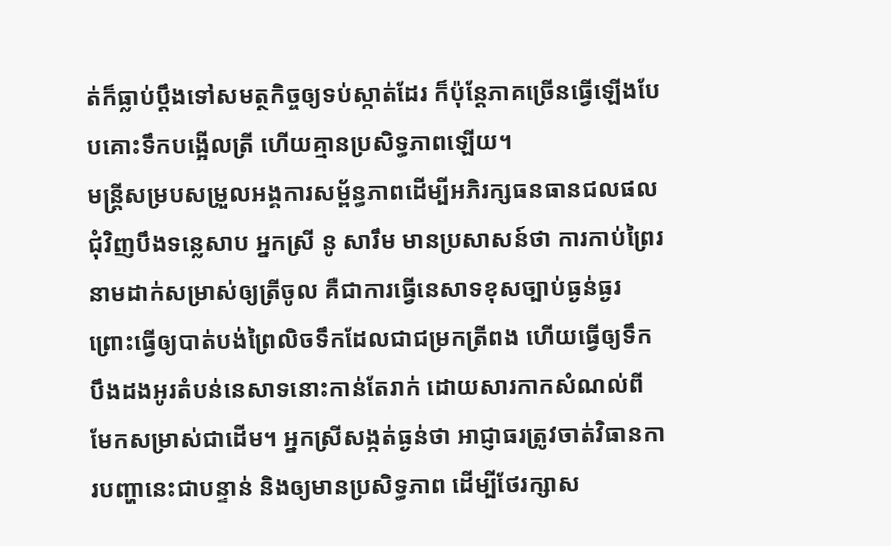ត់ក៏ធ្លាប់ប្ដឹងទៅសមត្ថកិច្ចឲ្យទប់ស្កាត់ដែរ ក៏ប៉ុន្តែភាគច្រើនធ្វើឡើងបែបគោះទឹកបង្អើលត្រី ហើយគ្មានប្រសិទ្ធភាពឡើយ។
មន្ត្រីសម្របសម្រួលអង្គការសម្ព័ន្ធភាពដើម្បីអភិរក្សធនធានជលផលជុំវិញបឹងទន្លេសាប អ្នកស្រី នូ សារឹម មានប្រសាសន៍ថា ការកាប់ព្រៃរនាមដាក់សម្រាស់ឲ្យត្រីចូល គឺជាការធ្វើនេសាទខុសច្បាប់ធ្ងន់ធ្ងរ ព្រោះធ្វើឲ្យបាត់បង់ព្រៃលិចទឹកដែលជាជម្រកត្រីពង ហើយធ្វើឲ្យទឹកបឹងដងអូរតំបន់នេសាទនោះកាន់តែរាក់ ដោយសារកាកសំណល់ពីមែកសម្រាស់ជាដើម។ អ្នកស្រីសង្កត់ធ្ងន់ថា អាជ្ញាធរត្រូវចាត់វិធានការបញ្ហានេះជាបន្ទាន់ និងឲ្យមានប្រសិទ្ធភាព ដើម្បីថែរក្សាស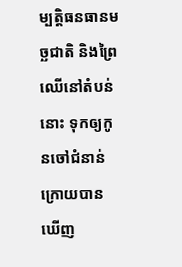ម្បត្តិធនធានមច្ឆជាតិ និងព្រៃឈើនៅតំបន់នោះ ទុកឲ្យកូនចៅជំនាន់ក្រោយបានឃើញ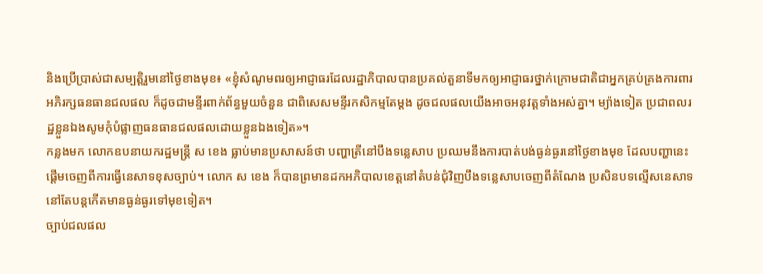និងប្រើប្រាស់ជាសម្បត្តិរួមនៅថ្ងៃខាងមុខ៖ «ខ្ញុំសំណូមពរឲ្យអាជ្ញាធរដែលរដ្ឋាភិបាលបានប្រគល់តួនាទីមកឲ្យអាជ្ញាធរថ្នាក់ក្រោមជាតិជាអ្នកគ្រប់គ្រងការពារអភិរក្សធនធានជលផល ក៏ដូចជាមន្ទីរពាក់ព័ន្ធមួយចំនួន ជាពិសេសមន្ទីរកសិកម្មតែម្ដង ដូចជលផលយើងអាចអនុវត្តទាំងអស់គ្នា។ ម្យ៉ាងទៀត ប្រជាពលរដ្ឋខ្លួនឯងសូមកុំបំផ្លាញធនធានជលផលដោយខ្លួនឯងទៀត»។
កន្លងមក លោកឧបនាយករដ្ឋមន្ត្រី ស ខេង ធ្លាប់មានប្រសាសន៍ថា បញ្ហាត្រីនៅបឹងទន្លេសាប ប្រឈមនឹងការបាត់បង់ធ្ងន់ធ្ងរនៅថ្ងៃខាងមុខ ដែលបញ្ហានេះផ្ដើមចេញពីការធ្វើនេសាទខុសច្បាប់។ លោក ស ខេង ក៏បានព្រមានដកអភិបាលខេត្តនៅតំបន់ជុំវិញបឹងទន្លេសាបចេញពីតំណែង ប្រសិនបទល្មើសនេសាទនៅតែបន្តកើតមានធ្ងន់ធ្ងរទៅមុខទៀត។
ច្បាប់ជលផល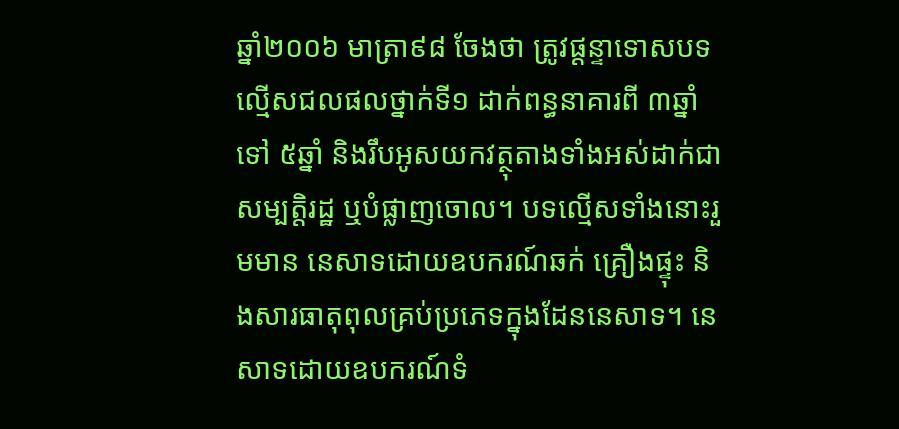ឆ្នាំ២០០៦ មាត្រា៩៨ ចែងថា ត្រូវផ្ដន្ទាទោសបទល្មើសជលផលថ្នាក់ទី១ ដាក់ពន្ធនាគារពី ៣ឆ្នាំទៅ ៥ឆ្នាំ និងរឹបអូសយកវត្ថុតាងទាំងអស់ដាក់ជាសម្បត្តិរដ្ឋ ឬបំផ្លាញចោល។ បទល្មើសទាំងនោះរួមមាន នេសាទដោយឧបករណ៍ឆក់ គ្រឿងផ្ទុះ និងសារធាតុពុលគ្រប់ប្រភេទក្នុងដែននេសាទ។ នេសាទដោយឧបករណ៍ទំ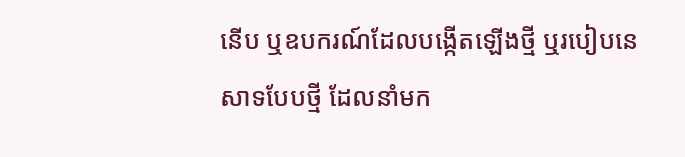នើប ឬឧបករណ៍ដែលបង្កើតឡើងថ្មី ឬរបៀបនេសាទបែបថ្មី ដែលនាំមក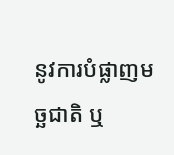នូវការបំផ្លាញមច្ឆជាតិ ឬ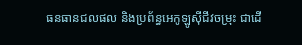ធនធានជលផល និងប្រព័ន្ធអេកូឡូស៊ីជីវចម្រុះ ជាដើ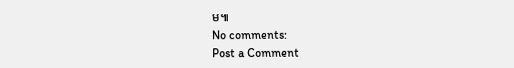ម៕
No comments:
Post a Comment